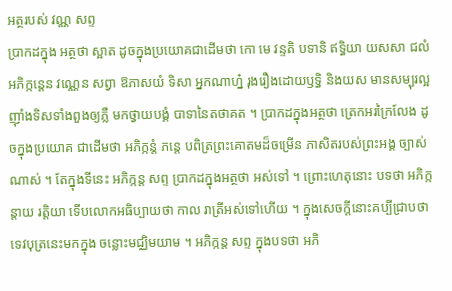អត្ថរបស់ វណ្ណ សព្ទ
ប្រាកដក្នុង អត្ថថា ស្អាត ដូចក្នុងប្រយោគជាដើមថា កោ មេ វន្ទតិ បទានិ ឥទ្ធិយា យសសា ជលំ អភិក្កន្តេន វណ្ណេន សព្វា ឱភាសយំ ទិសា អ្នកណាហ្ន៎ រុងរឿងដោយឫទ្ធិ និងយស មានសម្បុរល្អ ញ៉ាំងទិសទាំងពួងឲ្យភ្លឺ មកថ្វាយបង្គំ បាទានៃតថាគត ។ ប្រាកដក្នុងអត្ថថា ត្រេកអរក្រៃលែង ដូចក្នុងប្រយោគ ជាដើមថា អភិក្កន្តំ ភន្តេ បពិត្រព្រះគោតមដ៏ចម្រើន ភាសិតរបស់ព្រះអង្គ ច្បាស់ណាស់ ។ តែក្នុងទីនេះ អភិក្កន្ត សព្ទ ប្រាកដក្នុងអត្ថថា អស់ទៅ ។ ព្រោះហេតុនោះ បទថា អភិក្កន្តាយ រត្តិយា ទើបលោកអធិប្បាយថា កាល រាត្រីអស់ទៅហើយ ។ ក្នុងសេចក្តីនោះគប្បីជ្រាបថា ទេវបុត្រនេះមកក្នុង ចន្លោះមជ្ឈិមយាម ។ អភិក្កន្ត សព្ទ ក្នុងបទថា អភិ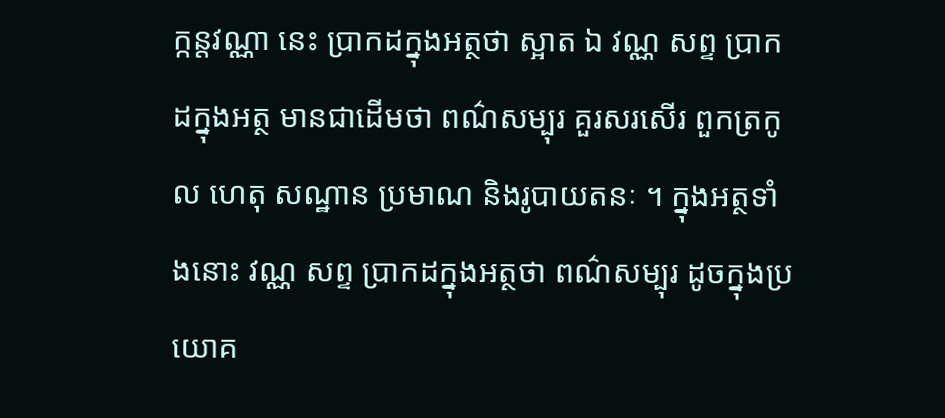ក្កន្តវណ្ណា នេះ ប្រាកដក្នុងអត្ថថា ស្អាត ឯ វណ្ណ សព្ទ ប្រាកដក្នុងអត្ថ មានជាដើមថា ពណ៌សម្បុរ គួរសរសើរ ពួកត្រកូល ហេតុ សណ្ឋាន ប្រមាណ និងរូបាយតនៈ ។ ក្នុងអត្ថទាំងនោះ វណ្ណ សព្ទ ប្រាកដក្នុងអត្ថថា ពណ៌សម្បុរ ដូចក្នុងប្រយោគ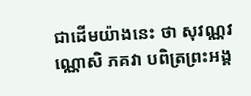ជាដើមយ៉ាងនេះ ថា សុវណ្ណវណ្ណោសិ ភគវា បពិត្រព្រះអង្គ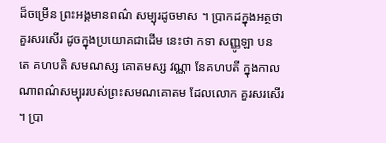ដ៏ចម្រើន ព្រះអង្គមានពណ៌ សម្បុរដូចមាស ។ ប្រាកដក្នុងអត្ថថា គួរសរសើរ ដូចក្នុងប្រយោគជាដើម នេះថា កទា សញ្ញូឡា បន តេ គហបតិ សមណស្ស គោតមស្ស វណ្ណា នែគហបតី ក្នុងកាលណាពណ៌សម្បុររបស់ព្រះសមណគោតម ដែលលោក គួរសរសើរ ។ ប្រា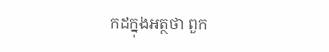កដក្នុងអត្ថថា ពួក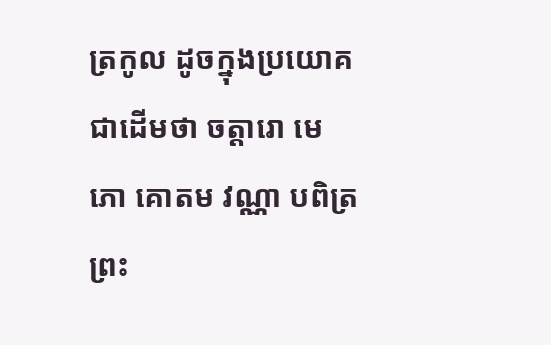ត្រកូល ដូចក្នុងប្រយោគជាដើមថា ចត្តារោ មេ ភោ គោតម វណ្ណា បពិត្រព្រះ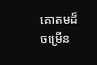គោតមដ៏ចម្រើន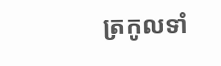ត្រកូលទាំ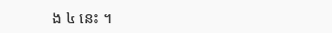ង ៤ នេះ ។